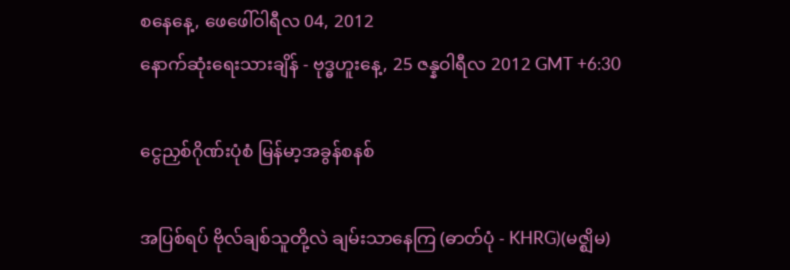စနေနေ့, ဖေဖေါ်ဝါရီလ 04, 2012
နောက်ဆုံးရေးသားချိန် - ဗုဒ္ဓဟူးနေ့, 25 ဇန္နဝါရီလ 2012 GMT +6:30

ငွေညှစ်ဂိုဏ်းပုံစံ မြန်မာ့အခွန်စနစ်

အပြစ်ရပ် ဗိုလ်ချစ်သူတို့လဲ ချမ်းသာနေကြ (ဓာတ်ပုံ - KHRG)(မဇ္ဈိမ)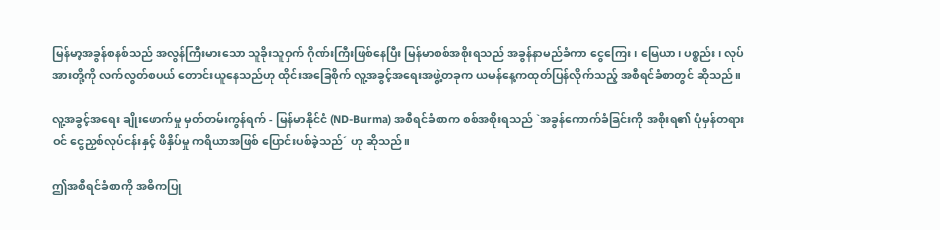မြန်မာ့အခွန်စနစ်သည် အလွန်ကြီးမားသော သူခိုးသူဝှက် ဂိုဏ်းကြီးဖြစ်နေပြီး မြန်မာစစ်အစိုးရသည် အခွန်နာမည်ခံကာ ငွေကြေး၊ မြေယာ၊ ပစ္စည်း၊ လုပ်အားတို့ကို လက်လွတ်စပယ် တောင်းယူနေသည်ဟု ထိုင်းအခြေစိုက် လူ့အခွင့်အရေးအဖွဲ့တခုက ယမန်နေ့ကထုတ်ပြန်လိုက်သည့် အစီရင်ခံစာတွင် ဆိုသည်။

လူ့အခွင့်အရေး ချိုးဖောက်မှု မှတ်တမ်းကွန်ရက် - မြန်မာနိုင်ငံ (ND-Burma) အစီရင်ခံစာက စစ်အစိုးရသည် `အခွန်ကောက်ခံခြင်းကို အစိုးရ၏ ပုံမှန်တရားဝင် ငွေညှစ်လုပ်ငန်းနှင့် ဖိနှိပ်မှု ကရိယာအဖြစ် ပြောင်းပစ်ခဲ့သည်´ ဟု ဆိုသည်။

ဤအစီရင်ခံစာကို အဓိကပြု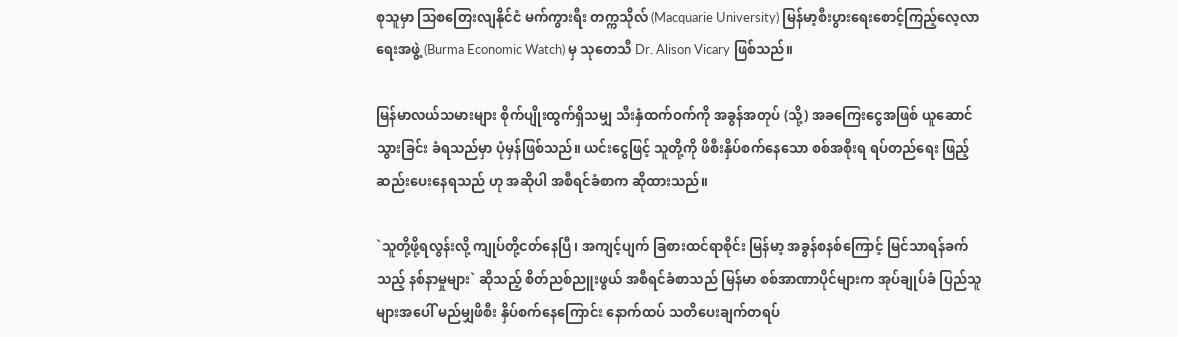စုသူမှာ သြစတြေးလျနိုင်ငံ မက်ကွားရီး တက္ကသိုလ် (Macquarie University) မြန်မာ့စီးပွားရေးစောင့်ကြည့်လေ့လာရေးအဖွဲ့ (Burma Economic Watch) မှ သုတေသီ Dr. Alison Vicary ဖြစ်သည်။

မြန်မာလယ်သမားများ စိုက်ပျိုးထွက်ရှိသမျှ သီးနှံထက်ဝက်ကို အခွန်အတုပ် (သို့) အခကြေးငွေအဖြစ် ယူဆောင်သွားခြင်း ခံရသည်မှာ ပုံမှန်ဖြစ်သည်။ ယင်းငွေဖြင့် သူတို့ကို ဖိစီးနှိပ်စက်နေသော စစ်အစိုးရ ရပ်တည်ရေး ဖြည့်ဆည်းပေးနေရသည် ဟု အဆိုပါ အစီရင်ခံစာက ဆိုထားသည်။

`သူတို့ဖို့ရလွန်းလို့ ကျုပ်တို့ငတ်နေပြီ၊ အကျင့်ပျက် ခြစားထင်ရာစိုင်း မြန်မာ့ အခွန်စနစ်ကြောင့် မြင်သာရန်ခက်သည့် နစ်နာမှုများ` ဆိုသည့် စိတ်ညစ်ညူးဖွယ် အစီရင်ခံစာသည် မြန်မာ စစ်အာဏာပိုင်များက အုပ်ချုပ်ခံ ပြည်သူများအပေါ် မည်မျှဖိစီး နှိပ်စက်နေကြောင်း နောက်ထပ် သတိပေးချက်တရပ်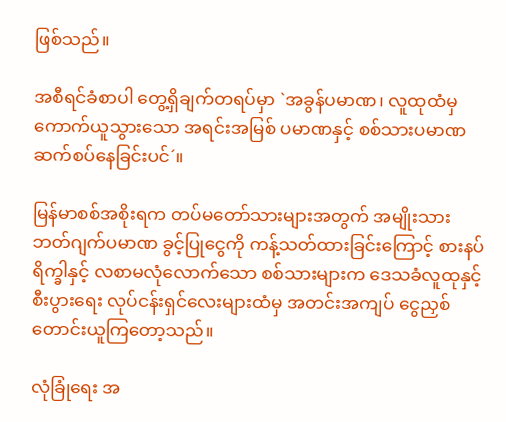ဖြစ်သည်။

အစီရင်ခံစာပါ တွေ့ရှိချက်တရပ်မှာ `အခွန်ပမာဏ၊ လူထုထံမှ ကောက်ယူသွားသော အရင်းအမြစ် ပမာဏနှင့် စစ်သားပမာဏ ဆက်စပ်နေခြင်းပင်´။

မြန်မာစစ်အစိုးရက တပ်မတော်သားများအတွက် အမျိုးသား ဘတ်ဂျက်ပမာဏ ခွင့်ပြုငွေကို ကန့်သတ်ထားခြင်းကြောင့် စားနပ်ရိက္ခါနှင့် လစာမလုံလောက်သော စစ်သားများက ဒေသခံလူထုနှင့် စီးပွားရေး လုပ်ငန်းရှင်လေးများထံမှ အတင်းအကျပ် ငွေညှစ် တောင်းယူကြတော့သည်။

လုံခြုံရေး အ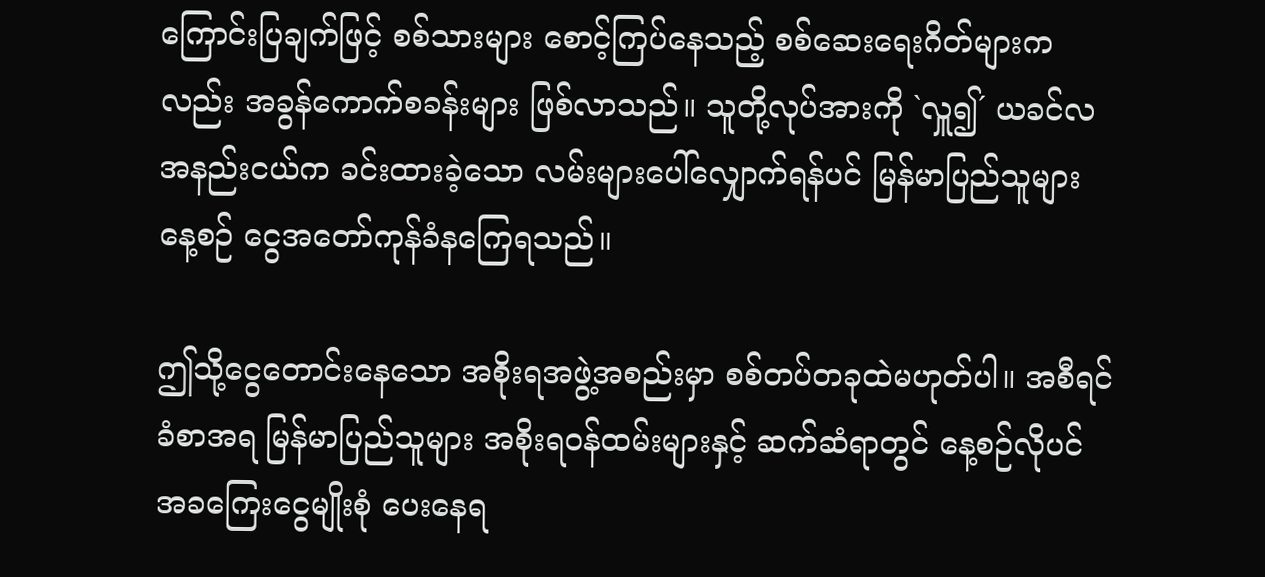ကြောင်းပြချက်ဖြင့် စစ်သားများ စောင့်ကြပ်နေသည့် စစ်ဆေးရေးဂိတ်များကလည်း အခွန်ကောက်စခန်းများ ဖြစ်လာသည်။ သူတို့လုပ်အားကို `လှူ၍´ ယခင်လ အနည်းငယ်က ခင်းထားခဲ့သော လမ်းများပေါ်လျှောက်ရန်ပင် မြန်မာပြည်သူများ နေ့စဉ် ငွေအတော်ကုန်ခံနကြေရသည်။

ဤသို့ငွေတောင်းနေသော အစိုးရအဖွဲ့အစည်းမှာ စစ်တပ်တခုထဲမဟုတ်ပါ။ အစီရင်ခံစာအရ မြန်မာပြည်သူများ အစိုးရဝန်ထမ်းများနှင့် ဆက်ဆံရာတွင် နေ့စဉ်လိုပင် အခကြေးငွေမျိုးစုံ ပေးနေရ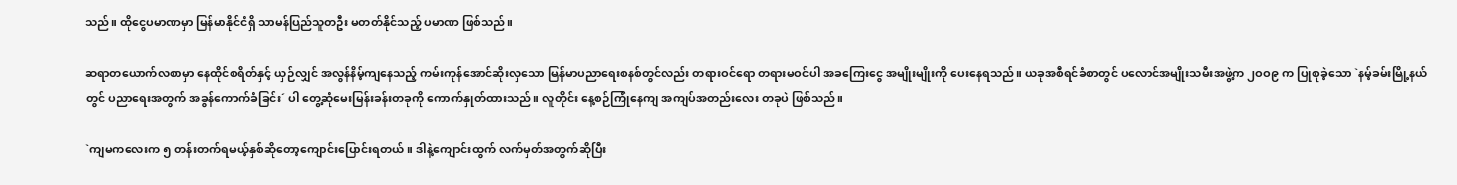သည်။ ထိုငွေပမာဏမှာ မြန်မာနိုင်ငံရှိ သာမန်ပြည်သူတဦး မတတ်နိုင်သည့် ပမာဏ ဖြစ်သည်။

ဆရာတယောက်လစာမှာ နေထိုင်စရိတ်နှင့် ယှဉ်လျှင် အလွန်နိမ့်ကျနေသည့် ကမ်းကုန်အောင်ဆိုးလှသော မြန်မာပညာရေးစနစ်တွင်လည်း တရားဝင်ရော တရားမဝင်ပါ အခကြေးငွေ အမျိုးမျိုးကို ပေးနေရသည်။ ယခုအစီရင်ခံစာတွင် ပလောင်အမျိုးသမီးအဖွဲ့က ၂ဝဝ၉ က ပြုစုခဲ့သော `နမ့်ခမ်းမြို့နယ်တွင် ပညာရေးအတွက် အခွန်ကောက်ခံခြင်း´ ပါ တွေ့ဆုံမေးမြန်းခန်းတခုကို ကောက်နှုတ်ထားသည်။ လူတိုင်း နေ့စဉ်ကြုံနေကျ အကျပ်အတည်းလေး တခုပဲ ဖြစ်သည်။

`ကျမကလေးက ၅ တန်းတက်ရမယ့်နှစ်ဆိုတော့ကျောင်းပြောင်းရတယ်။ ဒါနဲ့ကျောင်းထွက် လက်မှတ်အတွက်ဆိုပြီး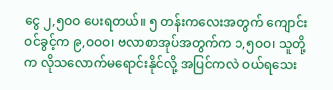ငွေ ၂,၅ဝဝ ပေးရတယ်။ ၅ တန်းကလေးအတွက် ကျောင်းဝင်ခွင့်က ၉,ဝဝဝ၊ ဗလာစာအုပ်အတွက်က ၁,၅ဝဝ၊ သူတို့က လိုသလောက်မရောင်းနိုင်လို့ အပြင်ကလဲ ဝယ်ရသေး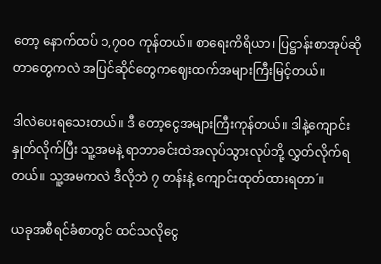တော့ နောက်ထပ် ၁,၇ဝဝ ကုန်တယ်။ စာရေးကိရိယာ၊ ပြဋ္ဌာန်းစာအုပ်ဆိုတာတွေကလဲ အပြင်ဆိုင်တွေကဈေးထက်အများကြီးမြင့်တယ်။

ဒါလဲပေးရသေးတယ်။ ဒီ တော့ငွေအများကြီးကုန်တယ်။ ဒါနဲ့ကျောင်းနှုတ်လိုက်ပြီး သူ့အမနဲ့ ရာဘာခင်းထဲအလုပ်သွားလုပ်ဘို့ လွှတ်လိုက်ရတယ်။ သူ့အမကလဲ ဒီလိုဘဲ ၇ တန်းနဲ့ ကျောင်းထုတ်ထားရတာ´။

ယခုအစီရင်ခံစာတွင် ထင်သလိုငွေ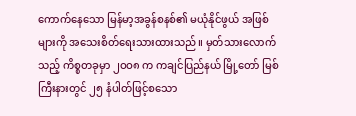ကောက်နေသော မြန်မာ့အခွန်စနစ်၏ မယုံနိုင်ဖွယ် အဖြစ်များကို အသေးစိတ်ရေးသားထားသည်။ မှတ်သားလောက်သည့် ကိစ္စတခုမှာ ၂ဝဝ၈ က ကချင်ပြည်နယ် မြို့တော် မြစ်ကြီးနားတွင် ၂၅ နံပါတ်ဖြင့်စသော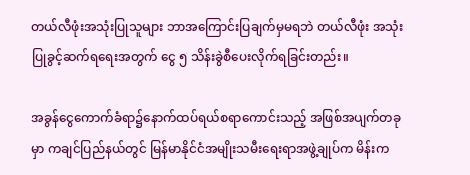တယ်လီဖုံးအသုံးပြုသူများ ဘာအကြောင်းပြချက်မှမရဘဲ တယ်လီဖုံး အသုံးပြုခွင့်ဆက်ရရေးအတွက် ငွေ ၅ သိန်းခွဲစီပေးလိုက်ရခြင်းတည်း။

အခွန်ငွေကောက်ခံရာ၌နောက်ထပ်ရယ်စရာကောင်းသည့် အဖြစ်အပျက်တခုမှာ ကချင်ပြည်နယ်တွင် မြန်မာနိုင်ငံအမျိုးသမီးရေးရာအဖွဲ့ချုပ်က မိန်းက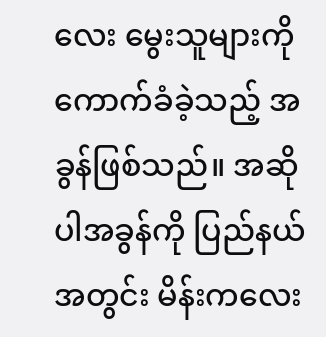လေး မွေးသူများကို ကောက်ခံခဲ့သည့် အခွန်ဖြစ်သည်။ အဆိုပါအခွန်ကို ပြည်နယ်အတွင်း မိန်းကလေး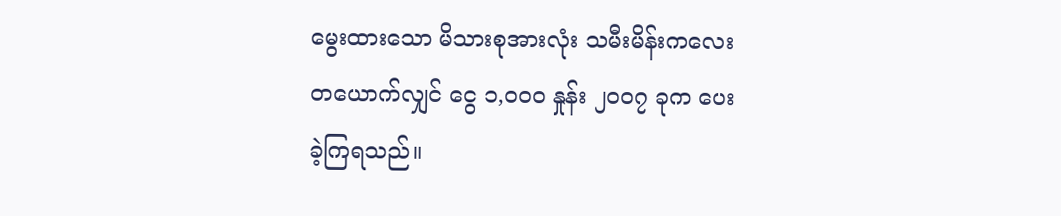မွေးထားသော မိသားစုအားလုံး သမီးမိန်းကလေးတယောက်လျှင် ငွေ ၁,ဝဝဝ နှုန်း ၂ဝဝ၇ ခုက ပေးခဲ့ကြရသည်။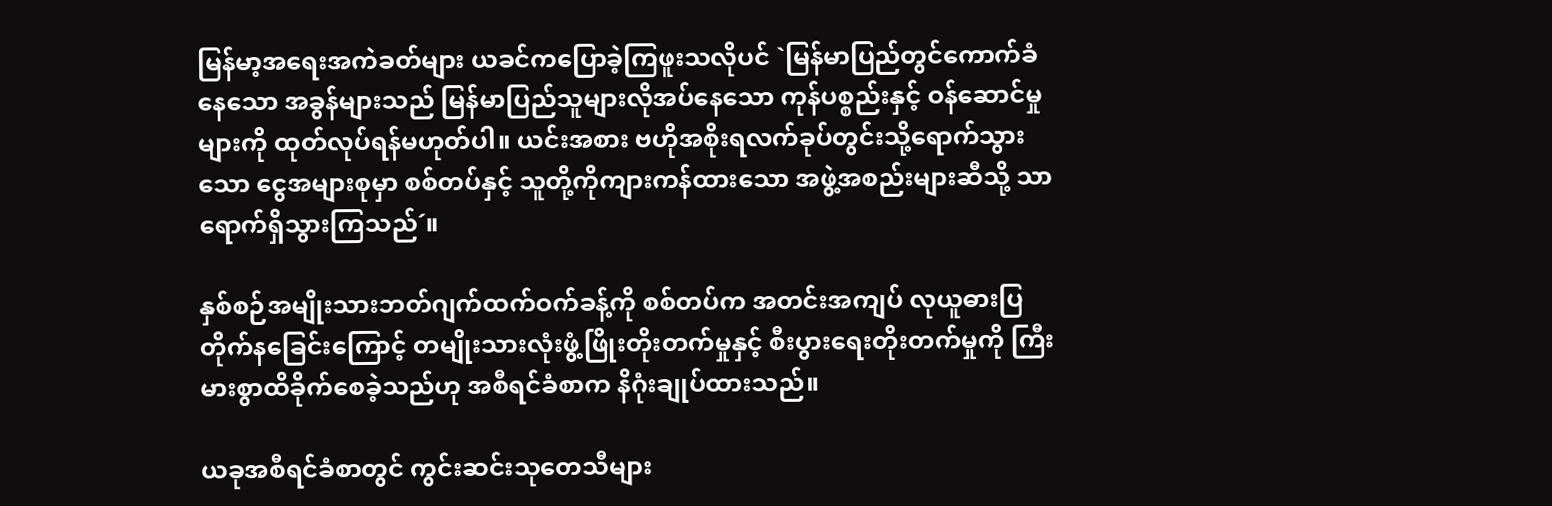မြန်မာ့အရေးအကဲခတ်များ ယခင်ကပြောခဲ့ကြဖူးသလိုပင် `မြန်မာပြည်တွင်ကောက်ခံနေသော အခွန်များသည် မြန်မာပြည်သူများလိုအပ်နေသော ကုန်ပစ္စည်းနှင့် ဝန်ဆောင်မှုများကို ထုတ်လုပ်ရန်မဟုတ်ပါ။ ယင်းအစား ဗဟိုအစိုးရလက်ခုပ်တွင်းသို့ရောက်သွားသော ငွေအများစုမှာ စစ်တပ်နှင့် သူတို့ကိုကျားကန်ထားသော အဖွဲ့အစည်းများဆီသို့ သာ ရောက်ရှိသွားကြသည်´။

နှစ်စဉ်အမျိုးသားဘတ်ဂျက်ထက်ဝက်ခန့်ကို စစ်တပ်က အတင်းအကျပ် လုယူဓားပြတိုက်နခြေင်းကြောင့် တမျိုးသားလုံးဖွံ့ဖြိုးတိုးတက်မှုနှင့် စီးပွားရေးတိုးတက်မှုကို ကြီးမားစွာထိခိုက်စေခဲ့သည်ဟု အစီရင်ခံစာက နိဂုံးချုပ်ထားသည်။

ယခုအစီရင်ခံစာတွင် ကွင်းဆင်းသုတေသီများ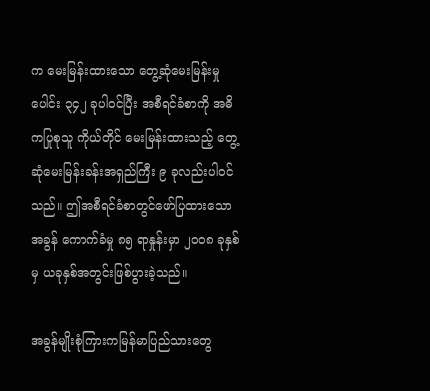က မေးမြန်းထားသော တွေ့ဆုံမေးမြန်းမှုပေါင်း ၃၄၂ ခုပါဝင်ပြီး အစီရင်ခံစာကို အဓိကပြုစုသူ ကိုယ်တိုင် မေးမြန်းထားသည့် တွေ့ဆုံမေးမြန်းခန်းအရှည်ကြီး ၉ ခုလည်းပါဝင်သည်။ ဤအစီရင်ခံစာတွင်ဖော်ပြထားသော အခွန် ကောက်ခံမှု ၈၅ ရာနှုန်းမှာ ၂ဝဝ၈ ခုနှစ်မှ ယခုနှစ်အတွင်းဖြစ်ပွားခဲ့သည်။

အခွန်မျိုးစုံကြားကမြန်မာပြည်သားတွေ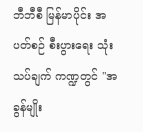ဘီဘီစီ မြန်မာပိုင်း အပတ်စဉ် စီးပွားရေး သုံးသပ်ချက် ကဏ္ဍတွင် "အခွန်မျိုး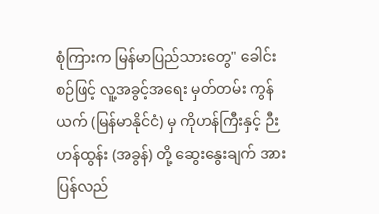စုံကြားက မြန်မာပြည်သားတွေ" ခေါင်းစဉ်ဖြင့် လူ့အခွင့်အရေး မှတ်တမ်း ကွန်ယက် (မြန်မာနိုင်ငံ) မှ ကိုဟန်ကြီးနှင့် ဉီးဟန်ထွန်း (အခွန်) တို့ ဆွေးနွေးချက် အား ပြန်လည်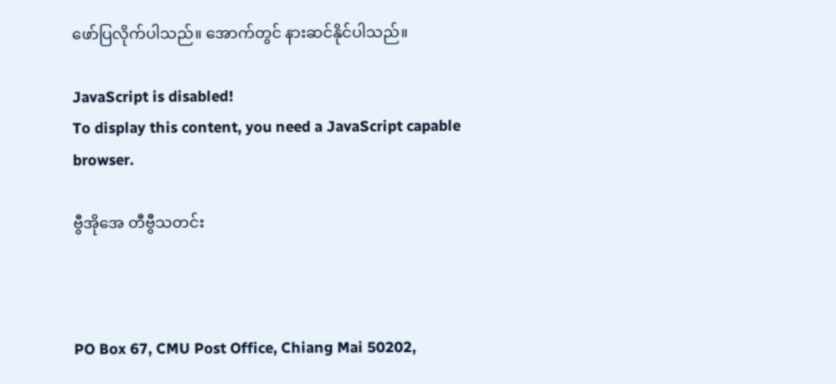ဖော်ပြလိုက်ပါသည်။ အောက်တွင် နားဆင်နိုင်ပါသည်။

JavaScript is disabled!
To display this content, you need a JavaScript capable browser.

ဗွီအိုအေ တီဗွီသတင်း



PO Box 67, CMU Post Office, Chiang Mai 50202,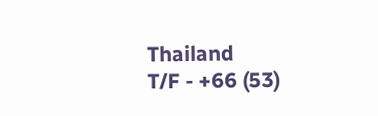Thailand
T/F - +66 (53)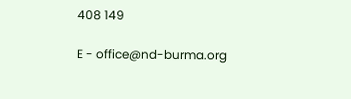408 149

E - office@nd-burma.org